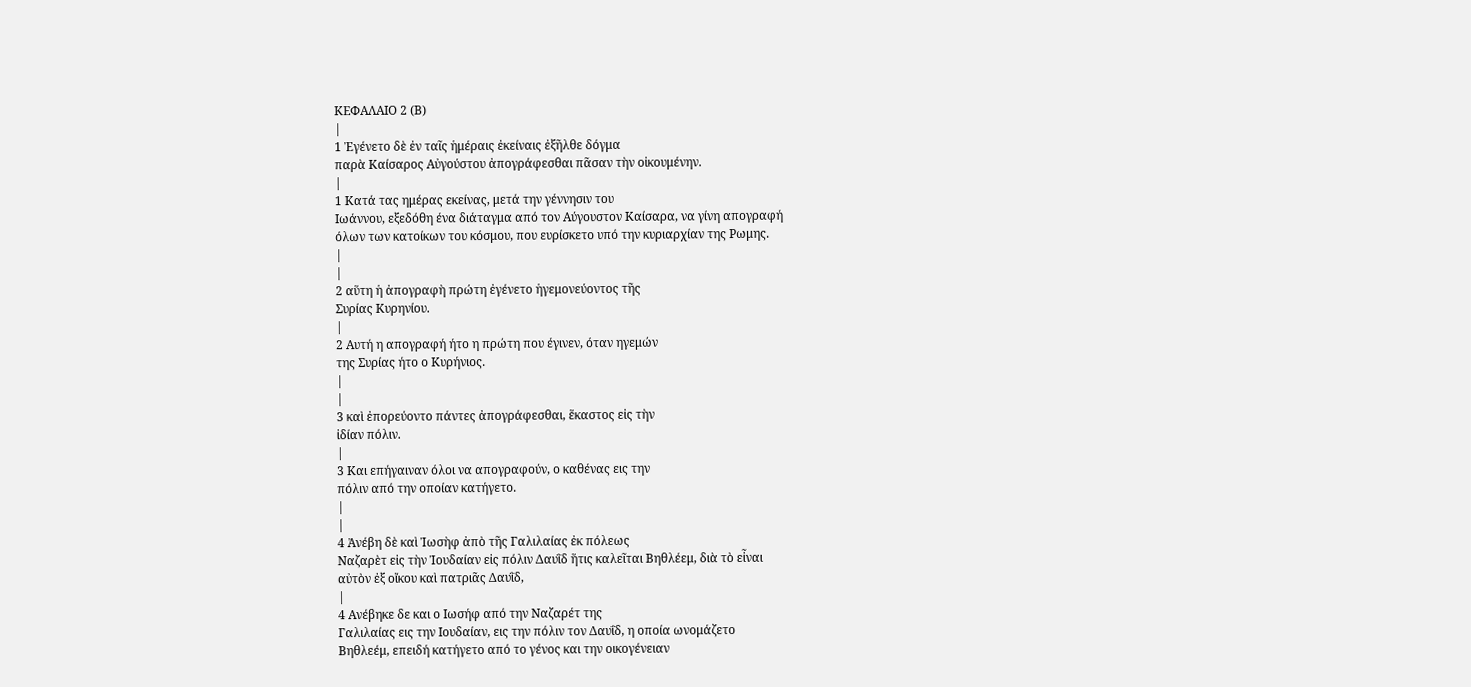ΚΕΦΑΛΑΙΟ 2 (Β)
|
1 Ἐγένετο δὲ ἐν ταῖς ἡμέραις ἐκείναις ἐξῆλθε δόγμα
παρὰ Καίσαρος Αὐγούστου ἀπογράφεσθαι πᾶσαν τὴν οἰκουμένην.
|
1 Κατά τας ημέρας εκείνας, μετά την γέννησιν του
Ιωάννου, εξεδόθη ένα διάταγμα από τον Αύγουστον Καίσαρα, να γίνη απογραφή
όλων των κατοίκων του κόσμου, που ευρίσκετο υπό την κυριαρχίαν της Ρωμης.
|
|
2 αὕτη ἡ ἀπογραφὴ πρώτη ἐγένετο ἡγεμονεύοντος τῆς
Συρίας Κυρηνίου.
|
2 Αυτή η απογραφή ήτο η πρώτη που έγινεν, όταν ηγεμών
της Συρίας ήτο ο Κυρήνιος.
|
|
3 καὶ ἐπορεύοντο πάντες ἀπογράφεσθαι, ἕκαστος εἰς τὴν
ἰδίαν πόλιν.
|
3 Και επήγαιναν όλοι να απογραφούν, ο καθένας εις την
πόλιν από την οποίαν κατήγετο.
|
|
4 Ἀνέβη δὲ καὶ Ἰωσὴφ ἀπὸ τῆς Γαλιλαίας ἐκ πόλεως
Ναζαρὲτ εἰς τὴν Ἰουδαίαν εἰς πόλιν Δαυῒδ ἥτις καλεῖται Βηθλέεμ, διὰ τὸ εἶναι
αὐτὸν ἐξ οἴκου καὶ πατριᾶς Δαυῒδ,
|
4 Ανέβηκε δε και ο Ιωσήφ από την Ναζαρέτ της
Γαλιλαίας εις την Ιουδαίαν, εις την πόλιν τον Δαυΐδ, η οποία ωνομάζετο
Βηθλεέμ, επειδή κατήγετο από το γένος και την οικογένειαν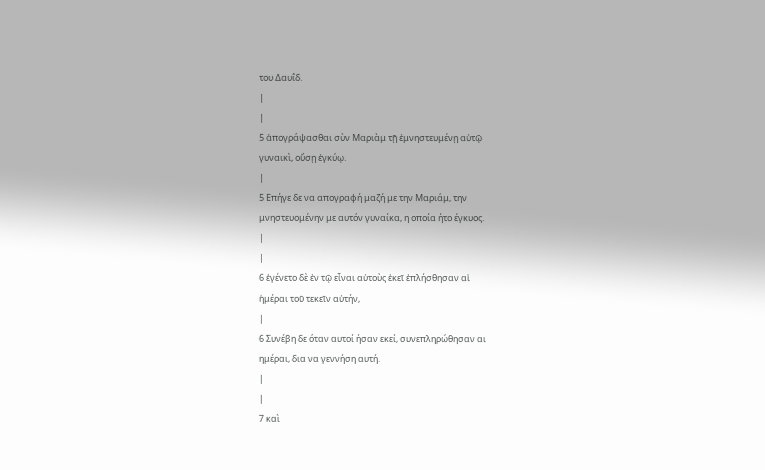του Δαυΐδ.
|
|
5 ἀπογράψασθαι σὺν Μαριὰμ τῇ ἐμνηστευμένῃ αὐτῷ
γυναικὶ, οὔσῃ ἐγκύῳ.
|
5 Επήγε δε να απογραφή μαζή με την Μαριάμ, την
μνηστευομένην με αυτόν γυναίκα, η οποία ήτο έγκυος.
|
|
6 ἐγένετο δὲ ἐν τῷ εἶναι αὐτοὺς ἐκεῖ ἐπλήσθησαν αἱ
ἡμέραι τοῦ τεκεῖν αὐτήν,
|
6 Συνέβη δε όταν αυτοί ήσαν εκεί, συνεπληρώθησαν αι
ημέραι, δια να γεννήση αυτή.
|
|
7 καὶ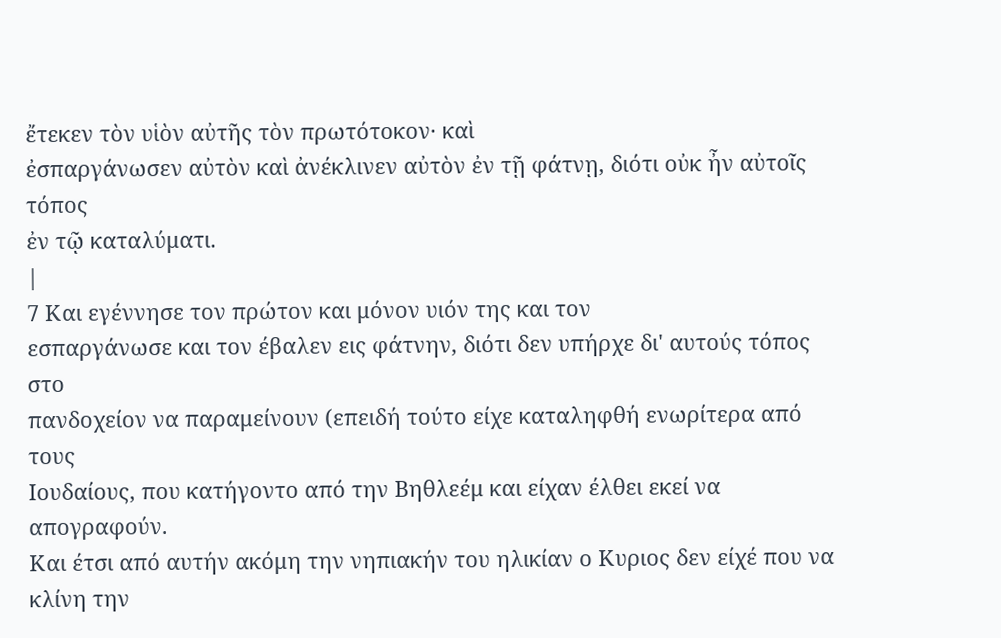ἔτεκεν τὸν υἱὸν αὐτῆς τὸν πρωτότοκον· καὶ
ἐσπαργάνωσεν αὐτὸν καὶ ἀνέκλινεν αὐτὸν ἐν τῇ φάτνῃ, διότι οὐκ ἦν αὐτοῖς τόπος
ἐν τῷ καταλύματι.
|
7 Και εγέννησε τον πρώτον και μόνον υιόν της και τον
εσπαργάνωσε και τον έβαλεν εις φάτνην, διότι δεν υπήρχε δι' αυτούς τόπος στο
πανδοχείον να παραμείνουν (επειδή τούτο είχε καταληφθή ενωρίτερα από τους
Ιουδαίους, που κατήγοντο από την Βηθλεέμ και είχαν έλθει εκεί να απογραφούν.
Και έτσι από αυτήν ακόμη την νηπιακήν του ηλικίαν ο Κυριος δεν είχέ που να
κλίνη την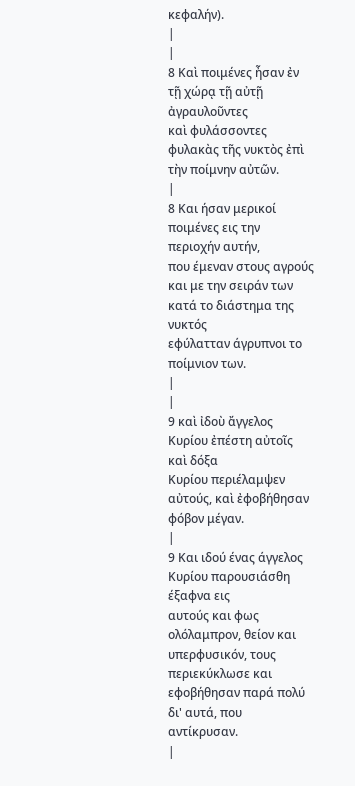κεφαλήν).
|
|
8 Καὶ ποιμένες ἦσαν ἐν τῇ χώρᾳ τῇ αὐτῇ ἀγραυλοῦντες
καὶ φυλάσσοντες φυλακὰς τῆς νυκτὸς ἐπὶ τὴν ποίμνην αὐτῶν.
|
8 Και ήσαν μερικοί ποιμένες εις την περιοχήν αυτήν,
που έμεναν στους αγρούς και με την σειράν των κατά το διάστημα της νυκτός
εφύλατταν άγρυπνοι το ποίμνιον των.
|
|
9 καὶ ἰδοὺ ἄγγελος Κυρίου ἐπέστη αὐτοῖς καὶ δόξα
Κυρίου περιέλαμψεν αὐτούς, καὶ ἐφοβήθησαν φόβον μέγαν.
|
9 Και ιδού ένας άγγελος Κυρίου παρουσιάσθη έξαφνα εις
αυτούς και φως ολόλαμπρον, θείον και υπερφυσικόν, τους περιεκύκλωσε και
εφοβήθησαν παρά πολύ δι' αυτά, που αντίκρυσαν.
|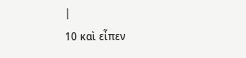|
10 καὶ εἶπεν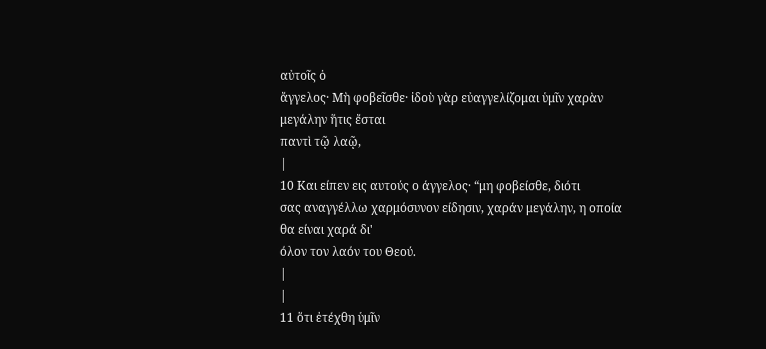αὐτοῖς ὁ
ἄγγελος· Μὴ φοβεῖσθε· ἰδοὺ γὰρ εὐαγγελίζομαι ὑμῖν χαρὰν μεγάλην ἥτις ἔσται
παντὶ τῷ λαῷ,
|
10 Και είπεν εις αυτούς ο άγγελος· “μη φοβείσθε, διότι
σας αναγγέλλω χαρμόσυνον είδησιν, χαράν μεγάλην, η οποία θα είναι χαρά δι'
όλον τον λαόν του Θεού.
|
|
11 ὅτι ἐτέχθη ὑμῖν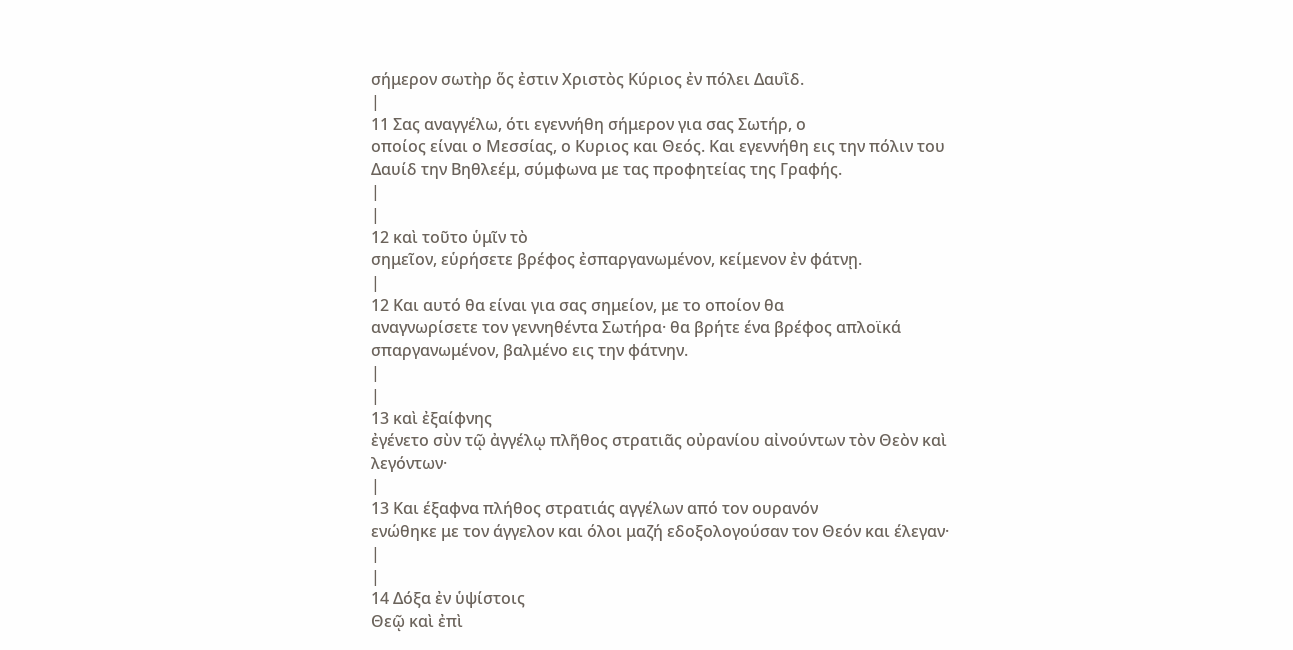σήμερον σωτὴρ ὅς ἐστιν Χριστὸς Κύριος ἐν πόλει Δαυῒδ.
|
11 Σας αναγγέλω, ότι εγεννήθη σήμερον για σας Σωτήρ, ο
οποίος είναι ο Μεσσίας, ο Κυριος και Θεός. Και εγεννήθη εις την πόλιν του
Δαυίδ την Βηθλεέμ, σύμφωνα με τας προφητείας της Γραφής.
|
|
12 καὶ τοῦτο ὑμῖν τὸ
σημεῖον, εὑρήσετε βρέφος ἐσπαργανωμένον, κείμενον ἐν φάτνῃ.
|
12 Και αυτό θα είναι για σας σημείον, με το οποίον θα
αναγνωρίσετε τον γεννηθέντα Σωτήρα· θα βρήτε ένα βρέφος απλοϊκά
σπαργανωμένον, βαλμένο εις την φάτνην.
|
|
13 καὶ ἐξαίφνης
ἐγένετο σὺν τῷ ἀγγέλῳ πλῆθος στρατιᾶς οὐρανίου αἰνούντων τὸν Θεὸν καὶ
λεγόντων·
|
13 Και έξαφνα πλήθος στρατιάς αγγέλων από τον ουρανόν
ενώθηκε με τον άγγελον και όλοι μαζή εδοξολογούσαν τον Θεόν και έλεγαν·
|
|
14 Δόξα ἐν ὑψίστοις
Θεῷ καὶ ἐπὶ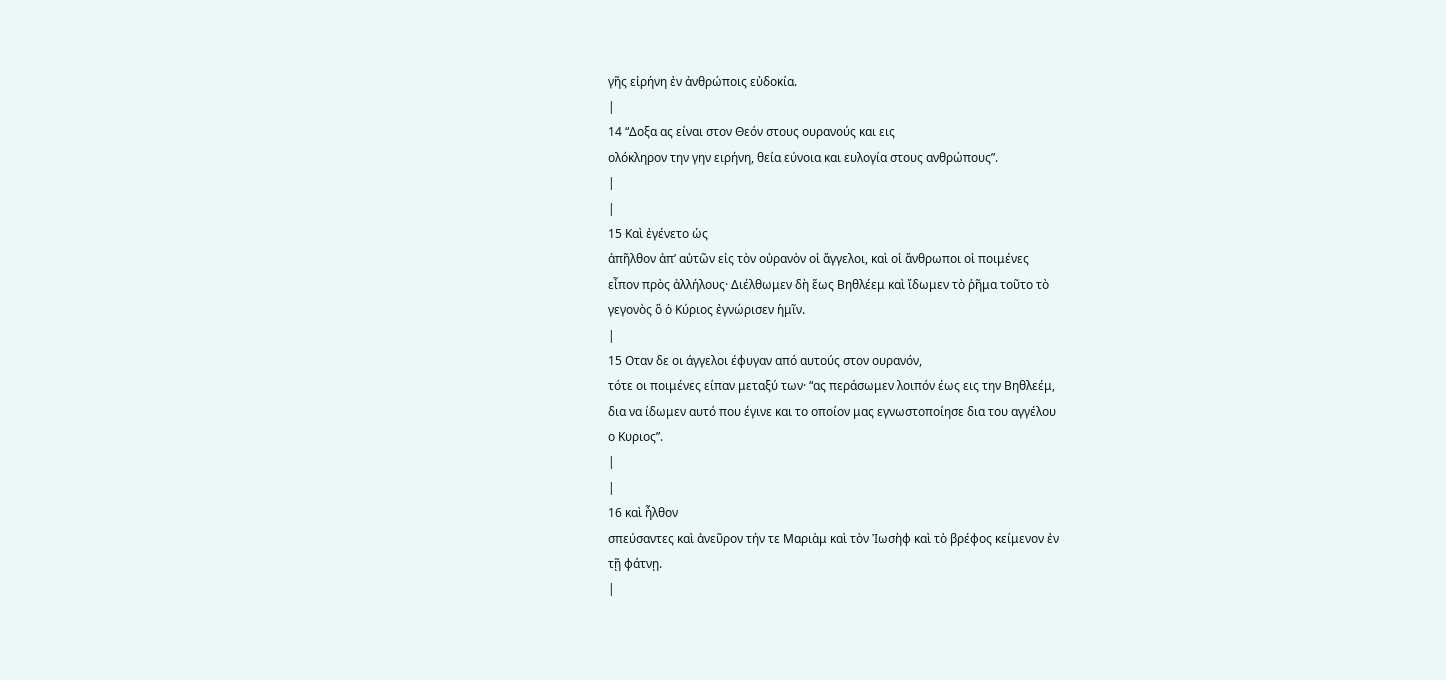γῆς εἰρήνη ἐν ἀνθρώποις εὐδοκία.
|
14 “Δοξα ας είναι στον Θεόν στους ουρανούς και εις
ολόκληρον την γην ειρήνη, θεία εύνοια και ευλογία στους ανθρώπους”.
|
|
15 Καὶ ἐγένετο ὡς
ἀπῆλθον ἀπ’ αὐτῶν εἰς τὸν οὐρανὸν οἱ ἄγγελοι, καὶ οἱ ἄνθρωποι οἱ ποιμένες
εἶπον πρὸς ἀλλήλους· Διέλθωμεν δὴ ἕως Βηθλέεμ καὶ ἴδωμεν τὸ ῥῆμα τοῦτο τὸ
γεγονὸς ὃ ὁ Κύριος ἐγνώρισεν ἡμῖν.
|
15 Οταν δε οι άγγελοι έφυγαν από αυτούς στον ουρανόν,
τότε οι ποιμένες είπαν μεταξύ των· “ας περάσωμεν λοιπόν έως εις την Βηθλεέμ,
δια να ίδωμεν αυτό που έγινε και το οποίον μας εγνωστοποίησε δια του αγγέλου
ο Κυριος”.
|
|
16 καὶ ἦλθον
σπεύσαντες καὶ ἀνεῦρον τήν τε Μαριὰμ καὶ τὸν Ἰωσὴφ καὶ τὸ βρέφος κείμενον ἐν
τῇ φάτνῃ.
|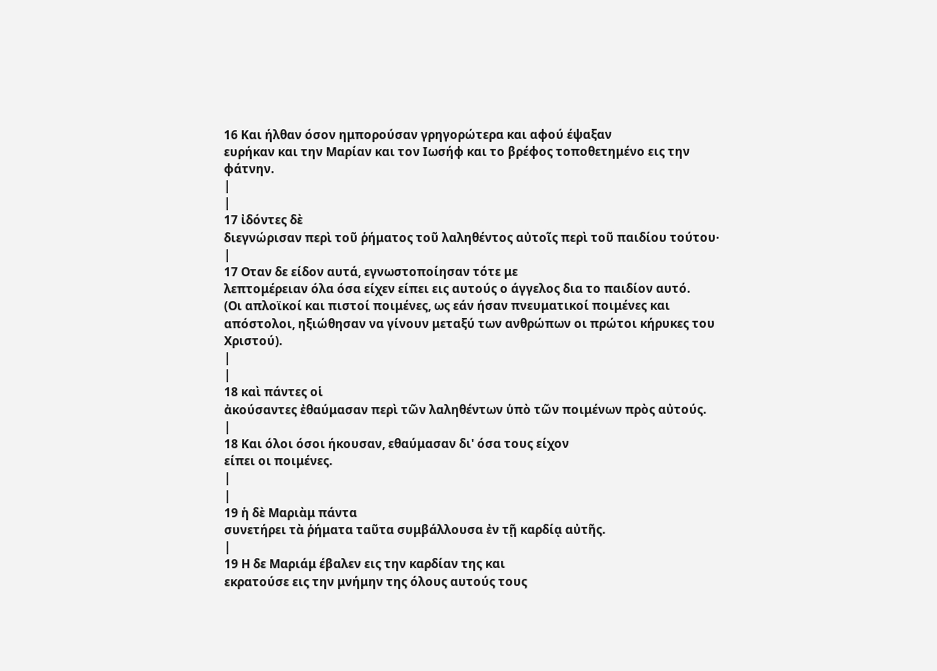16 Και ήλθαν όσον ημπορούσαν γρηγορώτερα και αφού έψαξαν
ευρήκαν και την Μαρίαν και τον Ιωσήφ και το βρέφος τοποθετημένο εις την
φάτνην.
|
|
17 ἰδόντες δὲ
διεγνώρισαν περὶ τοῦ ῥήματος τοῦ λαληθέντος αὐτοῖς περὶ τοῦ παιδίου τούτου·
|
17 Οταν δε είδον αυτά, εγνωστοποίησαν τότε με
λεπτομέρειαν όλα όσα είχεν είπει εις αυτούς ο άγγελος δια το παιδίον αυτό.
(Οι απλοϊκοί και πιστοί ποιμένες, ως εάν ήσαν πνευματικοί ποιμένες και
απόστολοι, ηξιώθησαν να γίνουν μεταξύ των ανθρώπων οι πρώτοι κήρυκες του
Χριστού).
|
|
18 καὶ πάντες οἱ
ἀκούσαντες ἐθαύμασαν περὶ τῶν λαληθέντων ὑπὸ τῶν ποιμένων πρὸς αὐτούς.
|
18 Και όλοι όσοι ήκουσαν, εθαύμασαν δι' όσα τους είχον
είπει οι ποιμένες.
|
|
19 ἡ δὲ Μαριὰμ πάντα
συνετήρει τὰ ῥήματα ταῦτα συμβάλλουσα ἐν τῇ καρδίᾳ αὐτῆς.
|
19 Η δε Μαριάμ έβαλεν εις την καρδίαν της και
εκρατούσε εις την μνήμην της όλους αυτούς τους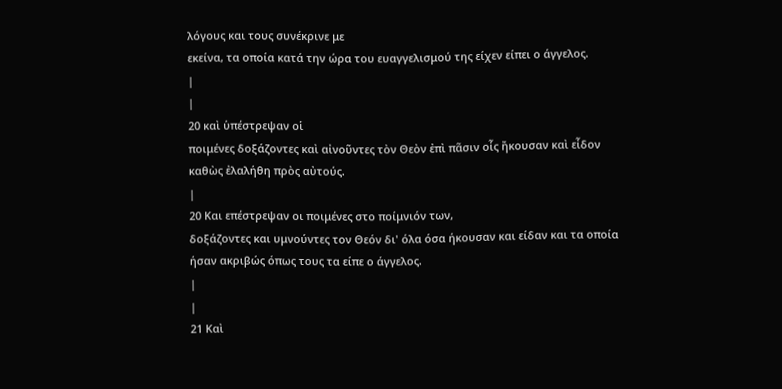λόγους και τους συνέκρινε με
εκείνα, τα οποία κατά την ώρα του ευαγγελισμού της είχεν είπει ο άγγελος.
|
|
20 καὶ ὑπέστρεψαν οἱ
ποιμένες δοξάζοντες καὶ αἰνοῦντες τὸν Θεὸν ἐπὶ πᾶσιν οἷς ἤκουσαν καὶ εἶδον
καθὼς ἐλαλήθη πρὸς αὐτούς.
|
20 Και επέστρεψαν οι ποιμένες στο ποίμνιόν των,
δοξάζοντες και υμνούντες τον Θεόν δι' όλα όσα ήκουσαν και είδαν και τα οποία
ήσαν ακριβώς όπως τους τα είπε ο άγγελος.
|
|
21 Καὶ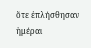ὅτε ἐπλήσθησαν
ἡμέραι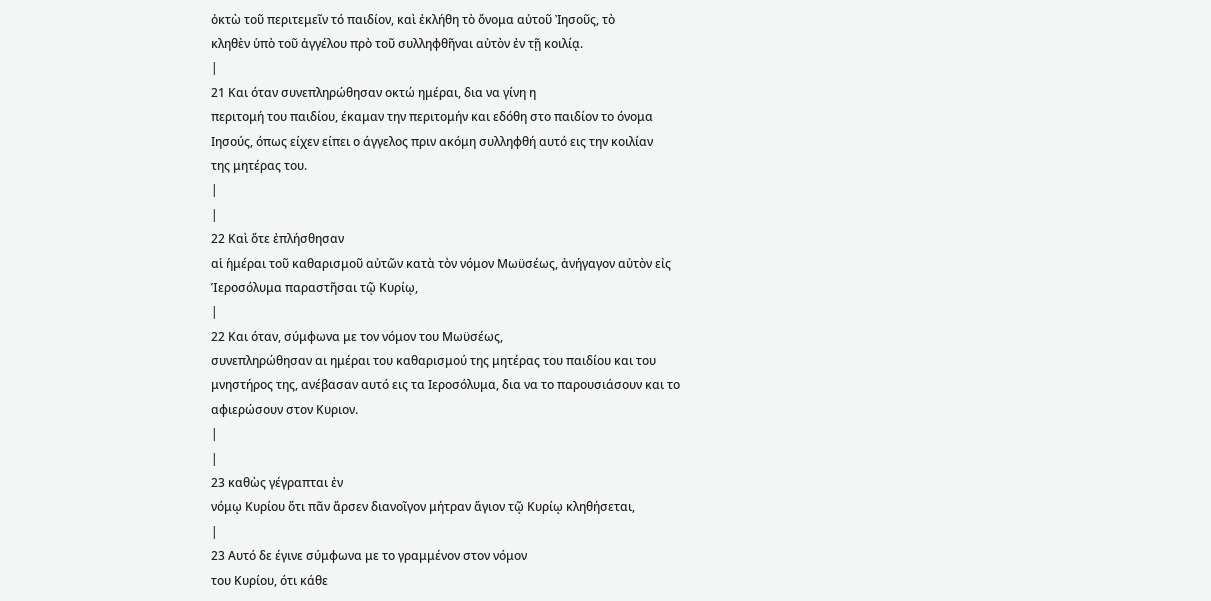ὀκτὼ τοῦ περιτεμεῖν τό παιδίον, καὶ ἐκλήθη τὸ ὄνομα αὐτοῦ Ἰησοῦς, τὸ
κληθὲν ὑπὸ τοῦ ἀγγέλου πρὸ τοῦ συλληφθῆναι αὐτὸν ἐν τῇ κοιλίᾳ.
|
21 Και όταν συνεπληρώθησαν οκτώ ημέραι, δια να γίνη η
περιτομή του παιδίου, έκαμαν την περιτομήν και εδόθη στο παιδίον το όνομα
Ιησούς, όπως είχεν είπει ο άγγελος πριν ακόμη συλληφθή αυτό εις την κοιλίαν
της μητέρας του.
|
|
22 Καὶ ὅτε ἐπλήσθησαν
αἱ ἡμέραι τοῦ καθαρισμοῦ αὐτῶν κατὰ τὸν νόμον Μωϋσέως, ἀνήγαγον αὐτὸν εἰς
Ἱεροσόλυμα παραστῆσαι τῷ Κυρίῳ,
|
22 Και όταν, σύμφωνα με τον νόμον του Μωϋσέως,
συνεπληρώθησαν αι ημέραι του καθαρισμού της μητέρας του παιδίου και του
μνηστήρος της, ανέβασαν αυτό εις τα Ιεροσόλυμα, δια να το παρουσιάσουν και το
αφιερώσουν στον Κυριον.
|
|
23 καθὼς γέγραπται ἐν
νόμῳ Κυρίου ὅτι πᾶν ἄρσεν διανοῖγον μήτραν ἅγιον τῷ Κυρίῳ κληθήσεται,
|
23 Αυτό δε έγινε σύμφωνα με το γραμμένον στον νόμον
του Κυρίου, ότι κάθε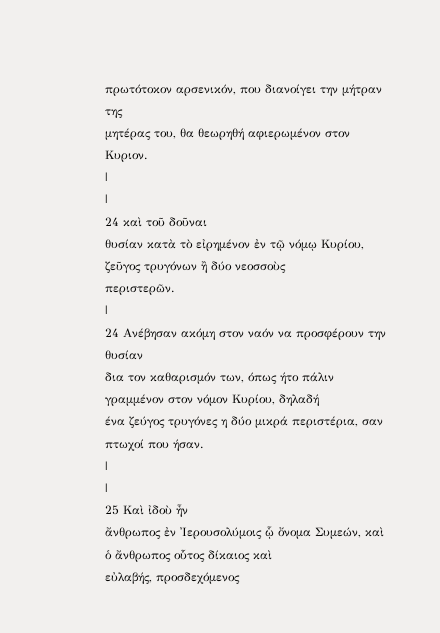πρωτότοκον αρσενικόν, που διανοίγει την μήτραν της
μητέρας του, θα θεωρηθή αφιερωμένον στον Κυριον.
|
|
24 καὶ τοῦ δοῦναι
θυσίαν κατὰ τὸ εἰρημένον ἐν τῷ νόμῳ Κυρίου, ζεῦγος τρυγόνων ἢ δύο νεοσσοὺς
περιστερῶν.
|
24 Ανέβησαν ακόμη στον ναόν να προσφέρουν την θυσίαν
δια τον καθαρισμόν των, όπως ήτο πάλιν γραμμένον στον νόμον Κυρίου, δηλαδή
ένα ζεύγος τρυγόνες η δύο μικρά περιστέρια, σαν πτωχοί που ήσαν.
|
|
25 Καὶ ἰδοὺ ἦν
ἄνθρωπος ἐν Ἰερουσολύμοις ᾧ ὄνομα Συμεών, καὶ ὁ ἄνθρωπος οὗτος δίκαιος καὶ
εὐλαβής, προσδεχόμενος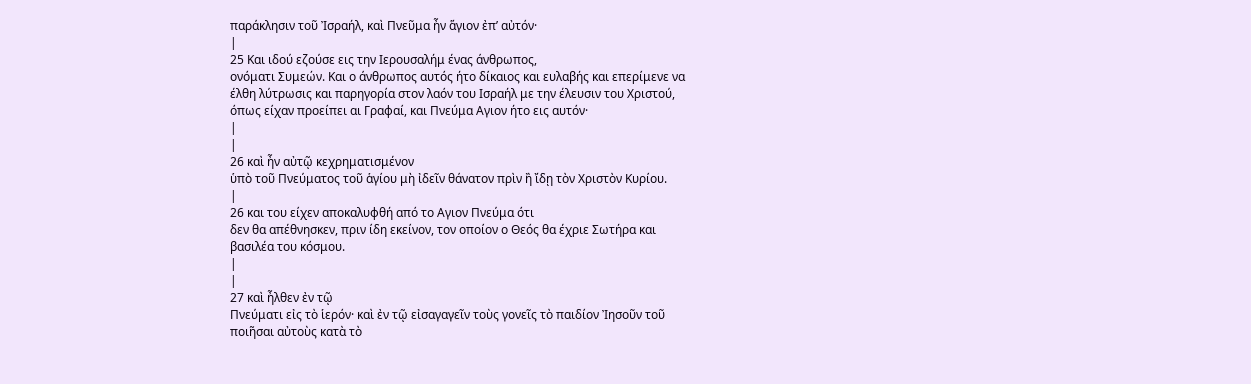παράκλησιν τοῦ Ἰσραήλ, καὶ Πνεῦμα ἦν ἅγιον ἐπ’ αὐτόν·
|
25 Και ιδού εζούσε εις την Ιερουσαλήμ ένας άνθρωπος,
ονόματι Συμεών. Και ο άνθρωπος αυτός ήτο δίκαιος και ευλαβής και επερίμενε να
έλθη λύτρωσις και παρηγορία στον λαόν του Ισραήλ με την έλευσιν του Χριστού,
όπως είχαν προείπει αι Γραφαί, και Πνεύμα Αγιον ήτο εις αυτόν·
|
|
26 καὶ ἦν αὐτῷ κεχρηματισμένον
ὑπὸ τοῦ Πνεύματος τοῦ ἁγίου μὴ ἰδεῖν θάνατον πρὶν ἢ ἴδῃ τὸν Χριστὸν Κυρίου.
|
26 και του είχεν αποκαλυφθή από το Αγιον Πνεύμα ότι
δεν θα απέθνησκεν, πριν ίδη εκείνον, τον οποίον ο Θεός θα έχριε Σωτήρα και
βασιλέα του κόσμου.
|
|
27 καὶ ἦλθεν ἐν τῷ
Πνεύματι εἰς τὸ ἱερόν· καὶ ἐν τῷ εἰσαγαγεῖν τοὺς γονεῖς τὸ παιδίον Ἰησοῦν τοῦ
ποιῆσαι αὐτοὺς κατὰ τὸ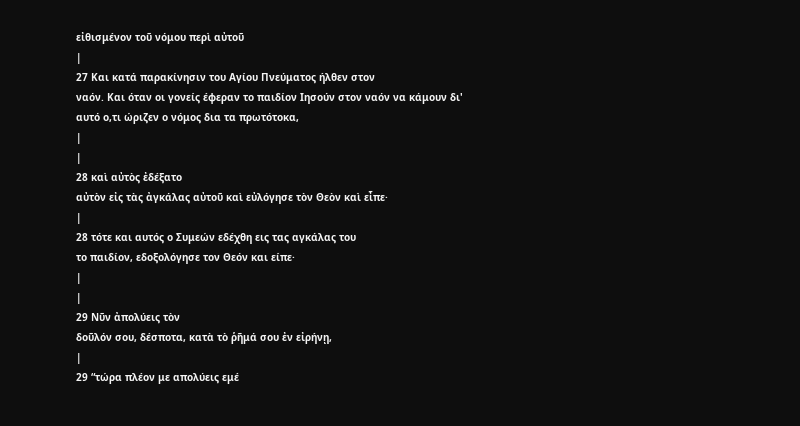εἰθισμένον τοῦ νόμου περὶ αὐτοῦ
|
27 Και κατά παρακίνησιν του Αγίου Πνεύματος ήλθεν στον
ναόν. Και όταν οι γονείς έφεραν το παιδίον Ιησούν στον ναόν να κάμουν δι'
αυτό ο,τι ώριζεν ο νόμος δια τα πρωτότοκα,
|
|
28 καὶ αὐτὸς ἐδέξατο
αὐτὸν εἰς τὰς ἀγκάλας αὐτοῦ καὶ εὐλόγησε τὸν Θεὸν καὶ εἶπε·
|
28 τότε και αυτός ο Συμεών εδέχθη εις τας αγκάλας του
το παιδίον, εδοξολόγησε τον Θεόν και είπε·
|
|
29 Νῦν ἀπολύεις τὸν
δοῦλόν σου, δέσποτα, κατὰ τὸ ῥῆμά σου ἐν εἰρήνῃ,
|
29 “τώρα πλέον με απολύεις εμέ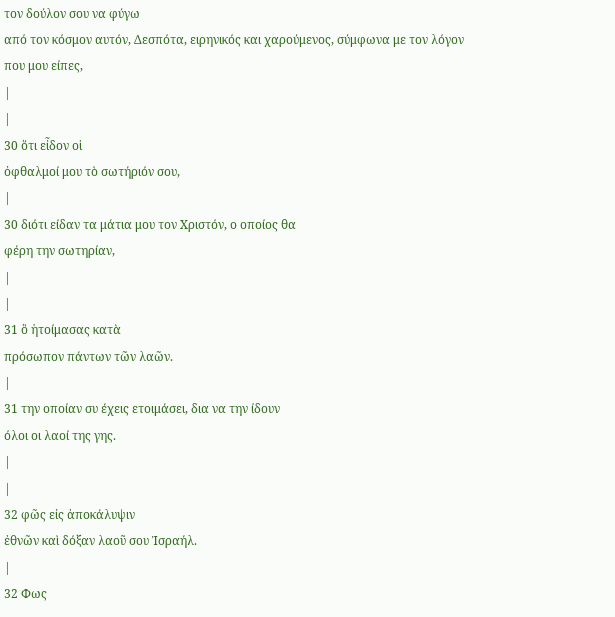τον δούλον σου να φύγω
από τον κόσμον αυτόν, Δεσπότα, ειρηνικός και χαρούμενος, σύμφωνα με τον λόγον
που μου είπες,
|
|
30 ὅτι εἶδον οἱ
ὀφθαλμοί μου τὸ σωτήριόν σου,
|
30 διότι είδαν τα μάτια μου τον Χριστόν, ο οποίος θα
φέρη την σωτηρίαν,
|
|
31 ὃ ἡτοίμασας κατὰ
πρόσωπον πάντων τῶν λαῶν.
|
31 την οποίαν συ έχεις ετοιμάσει, δια να την ίδουν
όλοι οι λαοί της γης.
|
|
32 φῶς εἰς ἀποκάλυψιν
ἐθνῶν καὶ δόξαν λαοῦ σου Ἰσραήλ.
|
32 Φως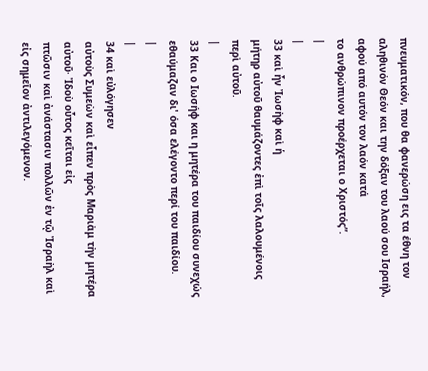πνευματικόν, που θα φανερώση εις τα έθνη τον
αληθινόν Θεόν και την δόξαν του λαού σου Ισραήλ, αφού από αυτόν τον λαόν κατά
το ανθρώπινον προέρχεται ο Χριστός”.
|
|
33 καὶ ἦν Ἰωσὴφ καὶ ἡ
μήτηρ αὐτοῦ θαυμάζοντες ἐπὶ τοῖς λαλουμένοις περὶ αὐτοῦ.
|
33 Και ο Ιωσήφ και η μητέρα του παιδίου συνεχώς
εθαύμαζαν δι' όσα ελέγοντο περί του παιδίου.
|
|
34 καὶ εὐλόγησεν
αὐτοὺς Συμεὼν καὶ εἶπεν πρὸς Μαριὰμ τὴν μητέρα αὐτοῦ· Ἰδοὺ οὗτος κεῖται εἰς
πτῶσιν καὶ ἀνάστασιν πολλῶν ἐν τῷ Ἰσραὴλ καὶ εἰς σημεῖον ἀντιλεγόμενον.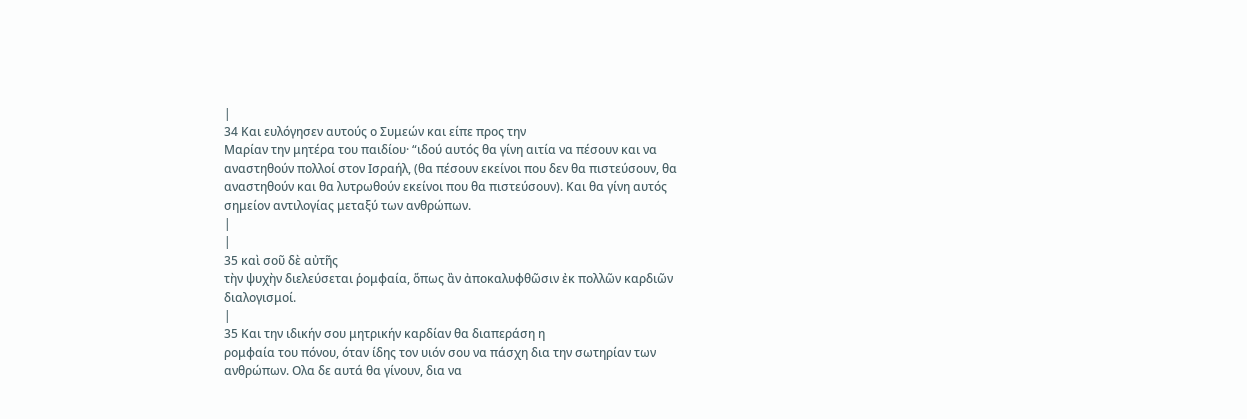|
34 Και ευλόγησεν αυτούς ο Συμεών και είπε προς την
Μαρίαν την μητέρα του παιδίου· “ιδού αυτός θα γίνη αιτία να πέσουν και να
αναστηθούν πολλοί στον Ισραήλ, (θα πέσουν εκείνοι που δεν θα πιστεύσουν, θα
αναστηθούν και θα λυτρωθούν εκείνοι που θα πιστεύσουν). Και θα γίνη αυτός
σημείον αντιλογίας μεταξύ των ανθρώπων.
|
|
35 καὶ σοῦ δὲ αὐτῆς
τὴν ψυχὴν διελεύσεται ῥομφαία, ὅπως ἂν ἀποκαλυφθῶσιν ἐκ πολλῶν καρδιῶν
διαλογισμοί.
|
35 Και την ιδικήν σου μητρικήν καρδίαν θα διαπεράση η
ρομφαία του πόνου, όταν ίδης τον υιόν σου να πάσχη δια την σωτηρίαν των
ανθρώπων. Ολα δε αυτά θα γίνουν, δια να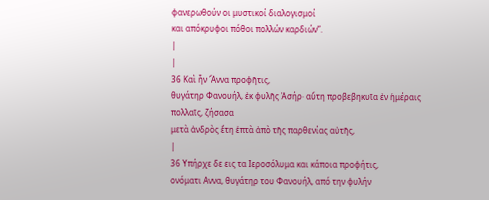φανερωθούν οι μυστικοί διαλογισμοί
και απόκρυφοι πόθοι πολλών καρδιών”.
|
|
36 Καὶ ἦν Ἅννα προφῆτις,
θυγάτηρ Φανουήλ, ἐκ φυλῆς Ἀσήρ· αὕτη προβεβηκυῖα ἐν ἡμέραις πολλαῖς, ζήσασα
μετὰ ἀνδρὸς ἔτη ἑπτὰ ἀπὸ τῆς παρθενίας αὐτῆς,
|
36 Υπήρχε δε εις τα Ιεροσόλυμα και κάποια προφήτις,
ονόματι Αννα, θυγάτηρ του Φανουήλ, από την φυλήν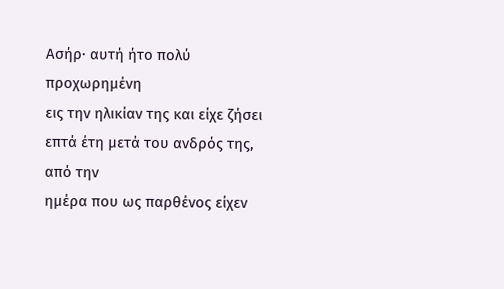Ασήρ· αυτή ήτο πολύ προχωρημένη
εις την ηλικίαν της και είχε ζήσει επτά έτη μετά του ανδρός της, από την
ημέρα που ως παρθένος είχεν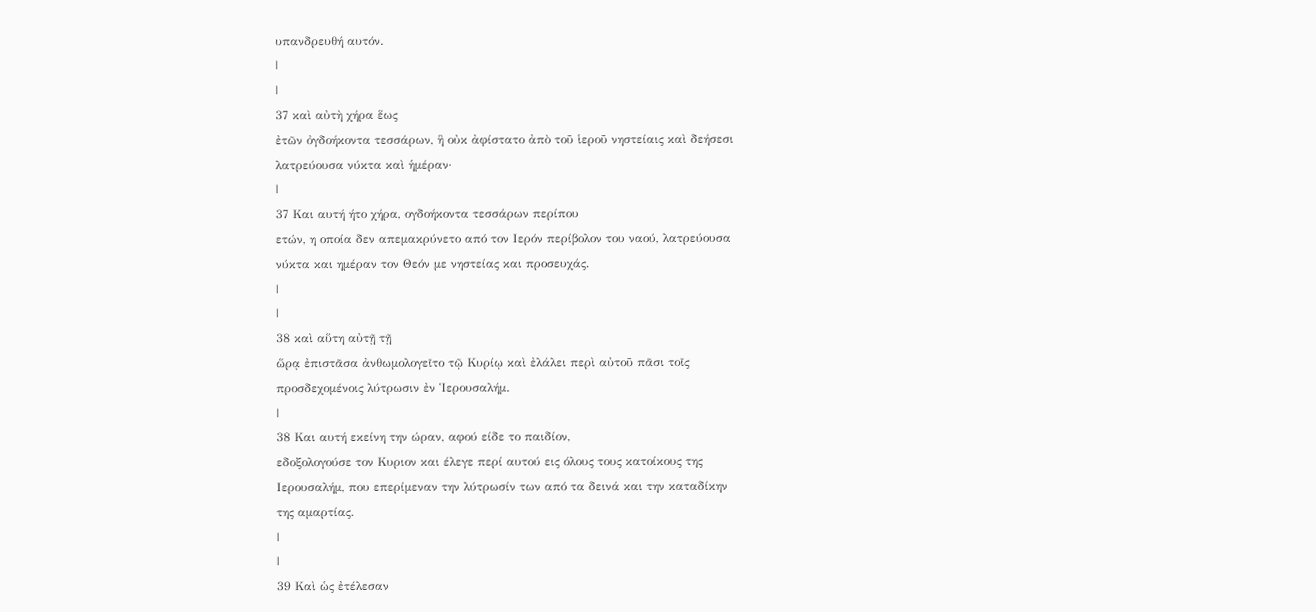υπανδρευθή αυτόν.
|
|
37 καὶ αὐτὴ χήρα ἕως
ἐτῶν ὀγδοήκοντα τεσσάρων, ἣ οὐκ ἀφίστατο ἀπὸ τοῦ ἱεροῦ νηστείαις καὶ δεήσεσι
λατρεύουσα νύκτα καὶ ἡμέραν·
|
37 Και αυτή ήτο χήρα, ογδοήκοντα τεσσάρων περίπου
ετών, η οποία δεν απεμακρύνετο από τον Ιερόν περίβολον του ναού, λατρεύουσα
νύκτα και ημέραν τον Θεόν με νηστείας και προσευχάς.
|
|
38 καὶ αὕτη αὐτῇ τῇ
ὥρᾳ ἐπιστᾶσα ἀνθωμολογεῖτο τῷ Κυρίῳ καὶ ἐλάλει περὶ αὐτοῦ πᾶσι τοῖς
προσδεχομένοις λύτρωσιν ἐν Ἱερουσαλήμ.
|
38 Και αυτή εκείνη την ώραν, αφού είδε το παιδίον,
εδοξολογούσε τον Κυριον και έλεγε περί αυτού εις όλους τους κατοίκους της
Ιερουσαλήμ, που επερίμεναν την λύτρωσίν των από τα δεινά και την καταδίκην
της αμαρτίας.
|
|
39 Καὶ ὡς ἐτέλεσαν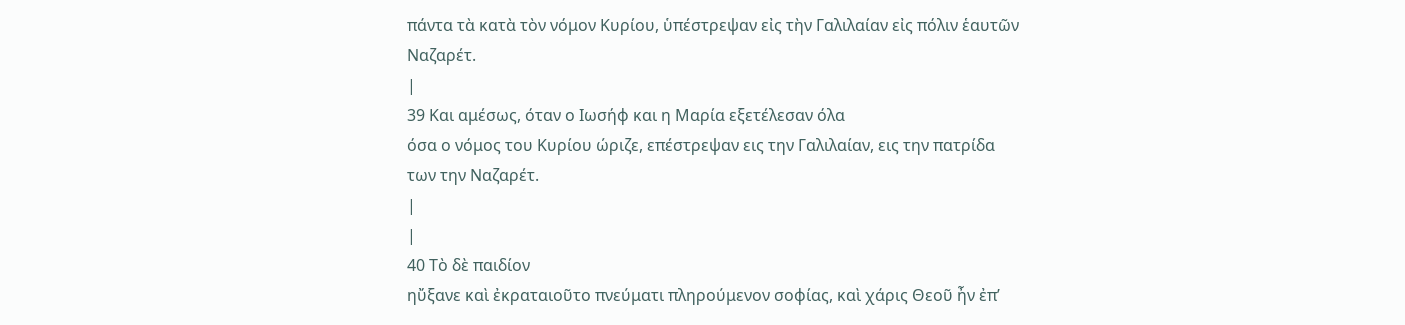πάντα τὰ κατὰ τὸν νόμον Κυρίου, ὑπέστρεψαν εἰς τὴν Γαλιλαίαν εἰς πόλιν ἑαυτῶν
Ναζαρέτ.
|
39 Και αμέσως, όταν ο Ιωσήφ και η Μαρία εξετέλεσαν όλα
όσα ο νόμος του Κυρίου ώριζε, επέστρεψαν εις την Γαλιλαίαν, εις την πατρίδα
των την Ναζαρέτ.
|
|
40 Τὸ δὲ παιδίον
ηὔξανε καὶ ἐκραταιοῦτο πνεύματι πληρούμενον σοφίας, καὶ χάρις Θεοῦ ἦν ἐπ’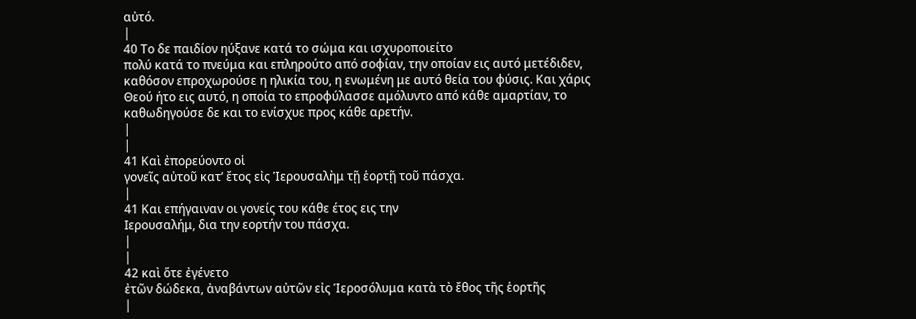αὐτό.
|
40 Το δε παιδίον ηύξανε κατά το σώμα και ισχυροποιείτο
πολύ κατά το πνεύμα και επληρούτο από σοφίαν, την οποίαν εις αυτό μετέδιδεν,
καθόσον επροχωρούσε η ηλικία του, η ενωμένη με αυτό θεία του φύσις. Και χάρις
Θεού ήτο εις αυτό, η οποία το επροφύλασσε αμόλυντο από κάθε αμαρτίαν, το
καθωδηγούσε δε και το ενίσχυε προς κάθε αρετήν.
|
|
41 Καὶ ἐπορεύοντο οἱ
γονεῖς αὐτοῦ κατ’ ἔτος εἰς Ἱερουσαλὴμ τῇ ἑορτῇ τοῦ πάσχα.
|
41 Και επήγαιναν οι γονείς του κάθε έτος εις την
Ιερουσαλήμ, δια την εορτήν του πάσχα.
|
|
42 καὶ ὅτε ἐγένετο
ἐτῶν δώδεκα, ἀναβάντων αὐτῶν εἰς Ἱεροσόλυμα κατὰ τὸ ἔθος τῆς ἑορτῆς
|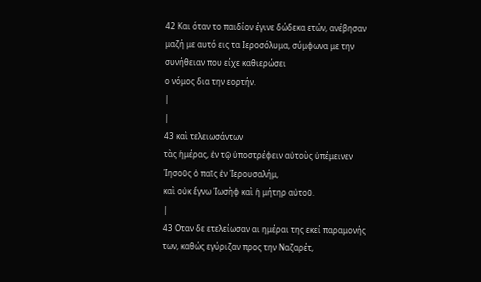42 Και όταν το παιδίον έγινε δώδεκα ετών, ανέβησαν
μαζή με αυτό εις τα Ιεροσόλυμα, σύμφωνα με την συνήθειαν που είχε καθιερώσει
ο νόμος δια την εορτήν.
|
|
43 καὶ τελειωσάντων
τὰς ἡμέρας, ἐν τῷ ὑποστρέφειν αὐτοὺς ὑπέμεινεν Ἰησοῦς ὁ παῖς ἐν Ἱερουσαλήμ,
καὶ οὐκ ἔγνω Ἰωσὴφ καὶ ἡ μήτηρ αὐτοῦ.
|
43 Οταν δε ετελείωσαν αι ημέραι της εκεί παραμονής
των, καθώς εγύριζαν προς την Ναζαρέτ,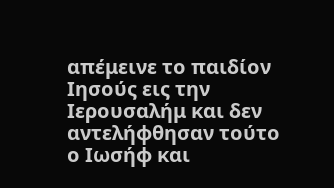απέμεινε το παιδίον Ιησούς εις την
Ιερουσαλήμ και δεν αντελήφθησαν τούτο ο Ιωσήφ και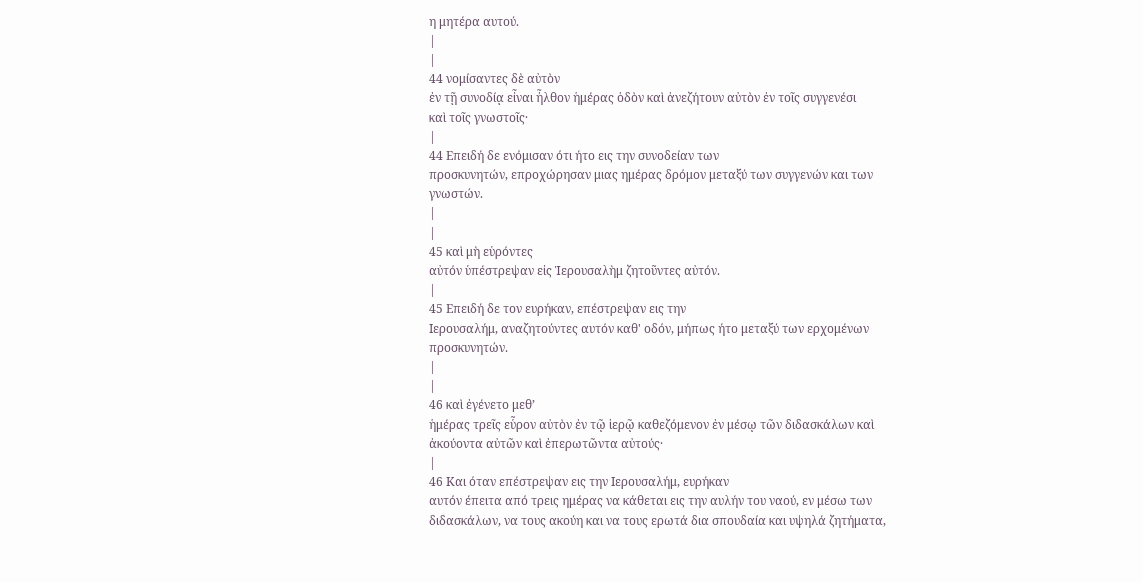η μητέρα αυτού.
|
|
44 νομίσαντες δὲ αὐτὸν
ἐν τῇ συνοδίᾳ εἶναι ἦλθον ἡμέρας ὁδὸν καὶ ἀνεζήτουν αὐτὸν ἐν τοῖς συγγενέσι
καὶ τοῖς γνωστοῖς·
|
44 Επειδή δε ενόμισαν ότι ήτο εις την συνοδείαν των
προσκυνητών, επροχώρησαν μιας ημέρας δρόμον μεταξύ των συγγενών και των
γνωστών.
|
|
45 καὶ μὴ εὑρόντες
αὐτόν ὑπέστρεψαν εἰς Ἱερουσαλὴμ ζητοῦντες αὐτόν.
|
45 Επειδή δε τον ευρήκαν, επέστρεψαν εις την
Ιερουσαλήμ, αναζητούντες αυτόν καθ' οδόν, μήπως ήτο μεταξύ των ερχομένων
προσκυνητών.
|
|
46 καὶ ἐγένετο μεθ’
ἡμέρας τρεῖς εὗρον αὐτὸν ἐν τῷ ἱερῷ καθεζόμενον ἐν μέσῳ τῶν διδασκάλων καὶ
ἀκούοντα αὐτῶν καὶ ἐπερωτῶντα αὐτούς·
|
46 Και όταν επέστρεψαν εις την Ιερουσαλήμ, ευρήκαν
αυτόν έπειτα από τρεις ημέρας να κάθεται εις την αυλήν του ναού, εν μέσω των
διδασκάλων, να τους ακούη και να τους ερωτά δια σπουδαία και υψηλά ζητήματα,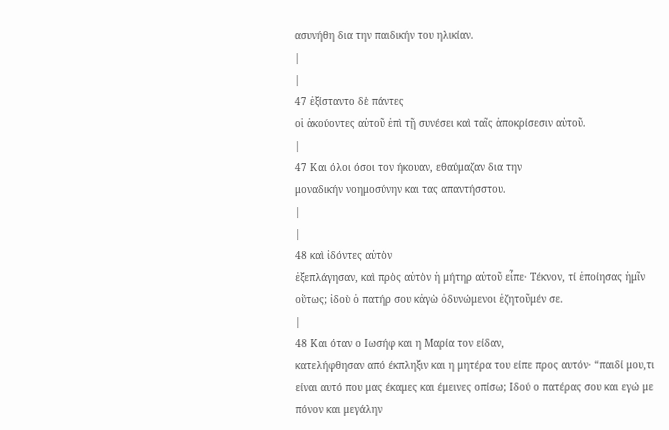ασυνήθη δια την παιδικήν του ηλικίαν.
|
|
47 ἐξίσταντο δὲ πάντες
οἱ ἀκούοντες αὐτοῦ ἐπὶ τῇ συνέσει καὶ ταῖς ἀποκρίσεσιν αὐτοῦ.
|
47 Και όλοι όσοι τον ήκουαν, εθαύμαζαν δια την
μοναδικήν νοημοσύνην και τας απαντήσστου.
|
|
48 καὶ ἰδόντες αὐτὸν
ἐξεπλάγησαν, καὶ πρὸς αὐτὸν ἡ μήτηρ αὐτοῦ εἶπε· Τέκνον, τί ἐποίησας ἡμῖν
οὕτως; ἰδοὺ ὁ πατήρ σου κἀγὼ ὀδυνώμενοι ἐζητοῦμέν σε.
|
48 Και όταν ο Ιωσήφ και η Μαρία τον είδαν,
κατελήφθησαν από έκπληξιν και η μητέρα του είπε προς αυτόν· “παιδί μου,τι
είναι αυτό που μας έκαμες και έμεινες οπίσω; Ιδού ο πατέρας σου και εγώ με
πόνον και μεγάλην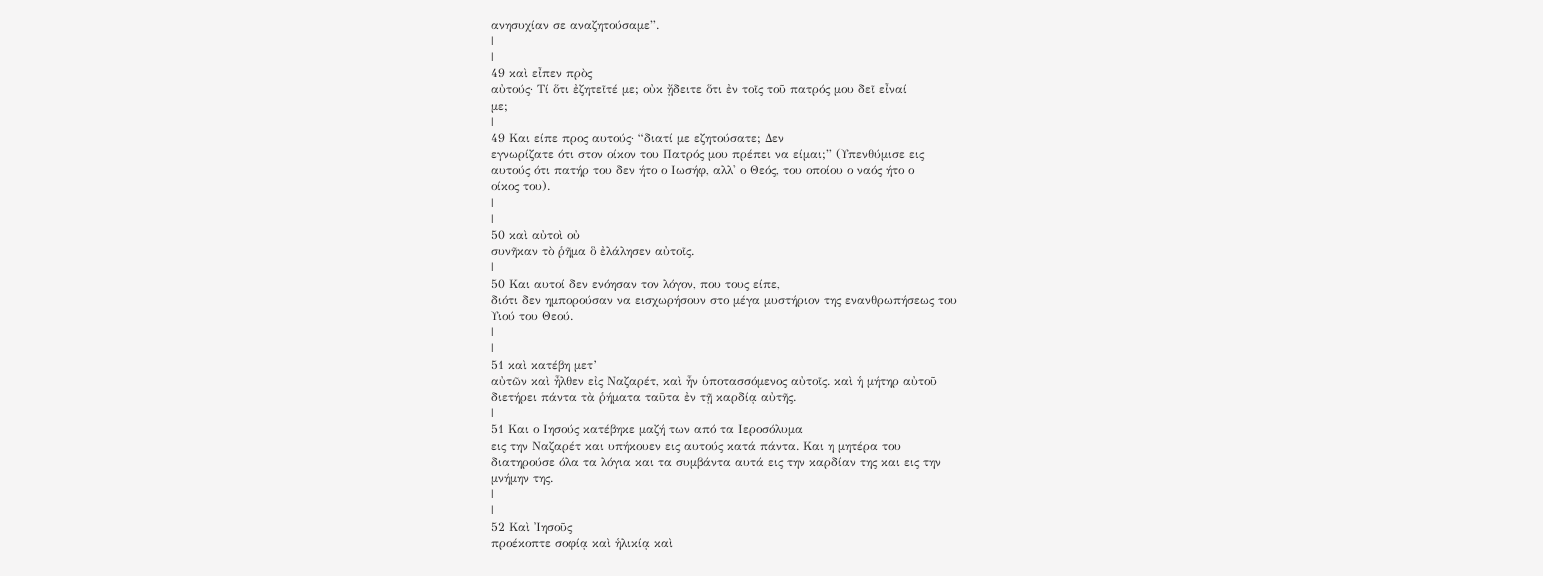ανησυχίαν σε αναζητούσαμε”.
|
|
49 καὶ εἶπεν πρὸς
αὐτούς· Τί ὅτι ἐζητεῖτέ με; οὐκ ᾔδειτε ὅτι ἐν τοῖς τοῦ πατρός μου δεῖ εἶναί
με;
|
49 Και είπε προς αυτούς· “διατί με εζητούσατε; Δεν
εγνωρίζατε ότι στον οίκον του Πατρός μου πρέπει να είμαι;” (Υπενθύμισε εις
αυτούς ότι πατήρ του δεν ήτο ο Ιωσήφ, αλλ' ο Θεός, του οποίου ο ναός ήτο ο
οίκος του).
|
|
50 καὶ αὐτοὶ οὐ
συνῆκαν τὸ ῥῆμα ὃ ἐλάλησεν αὐτοῖς.
|
50 Και αυτοί δεν ενόησαν τον λόγον, που τους είπε,
διότι δεν ημπορούσαν να εισχωρήσουν στο μέγα μυστήριον της ενανθρωπήσεως του
Υιού του Θεού.
|
|
51 καὶ κατέβη μετ’
αὐτῶν καὶ ἦλθεν εἰς Ναζαρέτ, καὶ ἦν ὑποτασσόμενος αὐτοῖς. καὶ ἡ μήτηρ αὐτοῦ
διετήρει πάντα τὰ ῥήματα ταῦτα ἐν τῇ καρδίᾳ αὐτῆς.
|
51 Και ο Ιησούς κατέβηκε μαζή των από τα Ιεροσόλυμα
εις την Ναζαρέτ και υπήκουεν εις αυτούς κατά πάντα. Και η μητέρα του
διατηρούσε όλα τα λόγια και τα συμβάντα αυτά εις την καρδίαν της και εις την
μνήμην της.
|
|
52 Καὶ Ἰησοῦς
προέκοπτε σοφίᾳ καὶ ἡλικίᾳ καὶ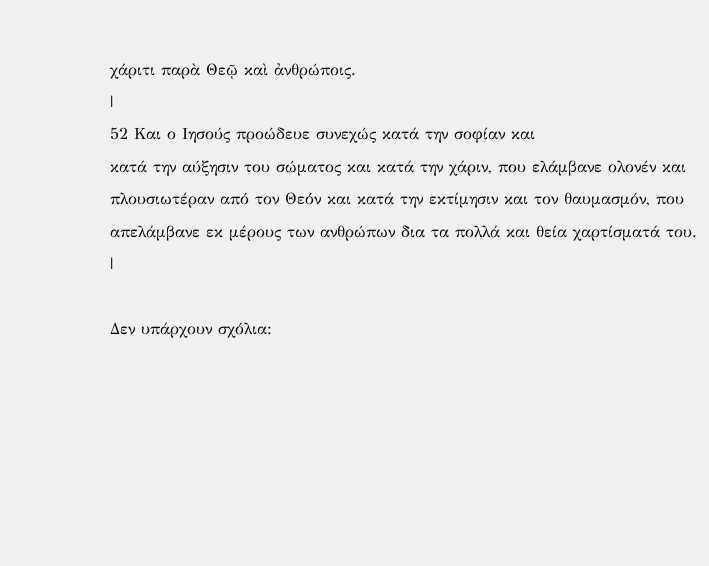χάριτι παρὰ Θεῷ καὶ ἀνθρώποις.
|
52 Και ο Ιησούς προώδευε συνεχώς κατά την σοφίαν και
κατά την αύξησιν του σώματος και κατά την χάριν, που ελάμβανε ολονέν και
πλουσιωτέραν από τον Θεόν και κατά την εκτίμησιν και τον θαυμασμόν, που
απελάμβανε εκ μέρους των ανθρώπων δια τα πολλά και θεία χαρτίσματά του.
|

Δεν υπάρχουν σχόλια: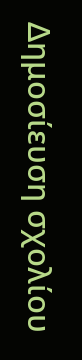Δημοσίευση σχολίου